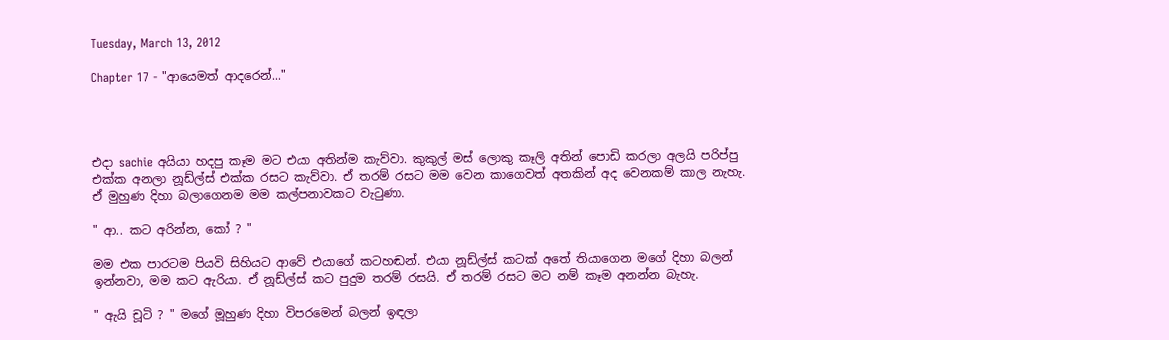Tuesday, March 13, 2012

Chapter 17 - "ආයෙමත් ආදරෙන්..."




එදා sachie අයියා හදපු කෑම මට එයා අතින්ම කැව්වා. කුකුල් මස් ලොකු කෑලි අතින් පොඩි කරලා අලයි පරිප්පු එක්ක අනලා නූඩ්ල්ස් එක්ක රසට කැව්වා. ඒ තරම් රසට මම වෙන කාගෙවත් අතකින් අද වෙනකම් කාල නැහැ. ඒ මුහුණ දිහා බලාගෙනම මම කල්පනාවකට වැටුණා.

" ආ.. කට අරින්න, කෝ ? "

මම එක පාරටම පියවි සිහියට ආවේ එයාගේ කටහඬන්. එයා නූඩ්ල්ස් කටක් අතේ තියාගෙන මගේ දිහා බලන් ඉන්නවා, මම කට ඇරියා. ඒ නූඩ්ල්ස් කට පුදුම තරම් රසයි. ඒ තරම් රසට මට නම් කෑම අනන්න බැහැ.

" ඇයි චූටි ? " මගේ මූහුණ දිහා විපරමෙන් බලන් ඉඳලා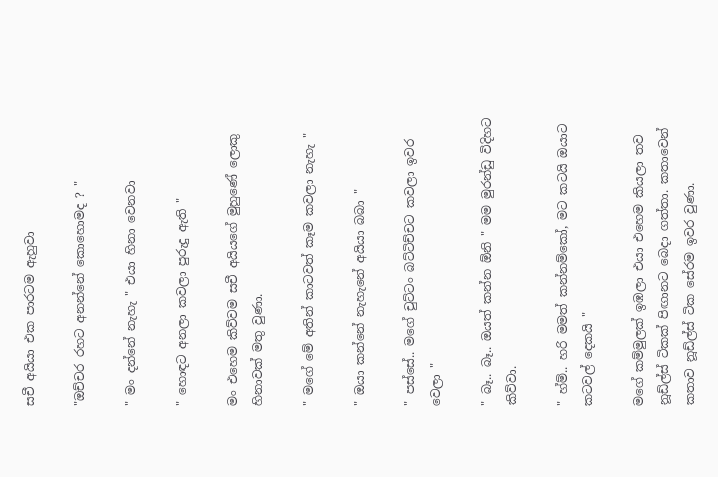සචී අයියා එක පාරටම ඇහුවා

"ඔච්චර රහට අනන්නේ කොහොමද ? "

" මං දන්නේ නැහැ " එයා හිනා වෙනවා

" හොඳට අනලා කවලා පුරුදු ඇති "

මං එහෙම කිව්වම සචී අයියගේ මුහුණේ ලොකු හිනාවක් මතු වුණා.

" මගේ මේ අතින් කාටවත් කෑම කවලා නැහැ "

" ඔයා කන්නේ නැහැනේ අයියා බබා "

" පස්සේ.. මගේ චුට්ටං බට්ටිච්චට කවලා ඉවර වෙලා "

" බෑ.. බෑ.. ඔයත් කන්න ඕනි " මම මුරන්ඩු විදිහට කිව්වා.

" හ්ම්.. හරි මමත් කන්නම්කෝ, මට කටයි ඔයාට කටවල් දෙකයි "

මගේ කම්මුලක් ඉඹලා එයා එහෙම කියලා තව නූඩ්ල්ස් ටිකක් පිඟානට බෙදා ගත්තා. කතාවෙන් කතාව නූඩ්ල්ස් ටික සේරම ඉවර වුණා.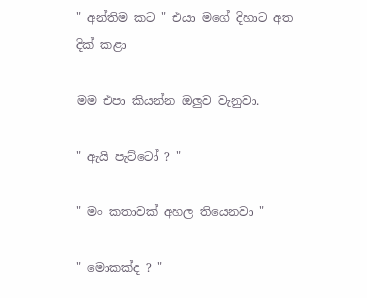" අන්තිම කට " එයා මගේ දිහාට අත දික් කළා

මම එපා කියන්න ඔලුව වැනුවා.

" ඇයි පැට්ටෝ ? "

" මං කතාවක් අහල තියෙනවා "

" මොකක්ද ? "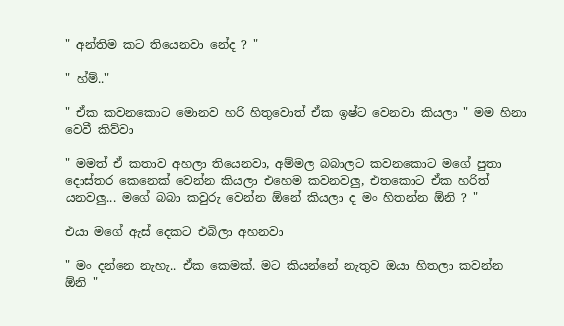" අන්තිම කට තියෙනවා නේද ? "

" හ්ම්.."

" ඒක කවනකොට මොනව හරි හිතුවොත් ඒක ඉෂ්ට වෙනවා කියලා " මම හිනා වෙවී කිව්වා

" මමත් ඒ කතාව අහලා තියෙනවා, අම්මල බබාලට කවනකොට මගේ පුතා දොස්තර කෙනෙක් වෙන්න කියලා එහෙම කවනවලු, එතකොට ඒක හරිත් යනවලු... මගේ බබා කවුරු වෙන්න ඕනේ කියලා ද මං හිතන්න ඕනි ? "

එයා මගේ ඇස් දෙකට එබිලා අහනවා

" මං දන්නෙ නැහැ.. ඒක කෙමක්. මට කියන්නේ නැතුව ඔයා හිතලා කවන්න ඕනි "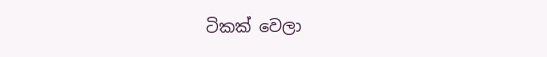ටිකක් වෙලා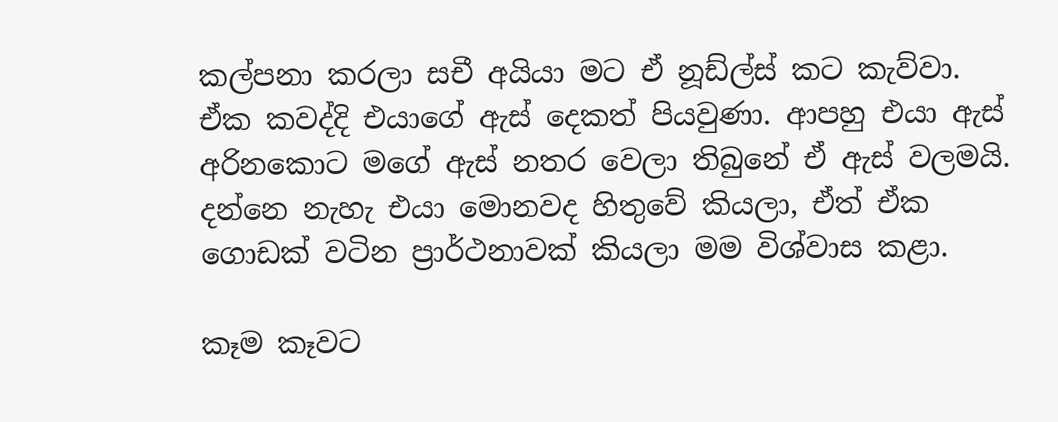කල්පනා කරලා සචී අයියා මට ඒ නූඩ්ල්ස් කට කැව්වා. ඒක කවද්දි එයාගේ ඇස් දෙකත් පියවුණා. ආපහු එයා ඇස් අරිනකොට මගේ ඇස් නතර වෙලා තිබුනේ ඒ ඇස් වලමයි. දන්නෙ නැහැ එයා මොනවද හිතුවේ කියලා, ඒත් ඒක ගොඩක් වටින ප්‍රාර්ථනාවක් කියලා මම විශ්වාස කළා.

කෑම කෑවට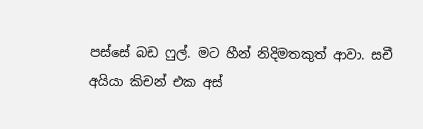පස්සේ බඩ ෆුල්. මට හීන් නිදිමතකුත් ආවා. සචී අයියා කිචන් එක අස්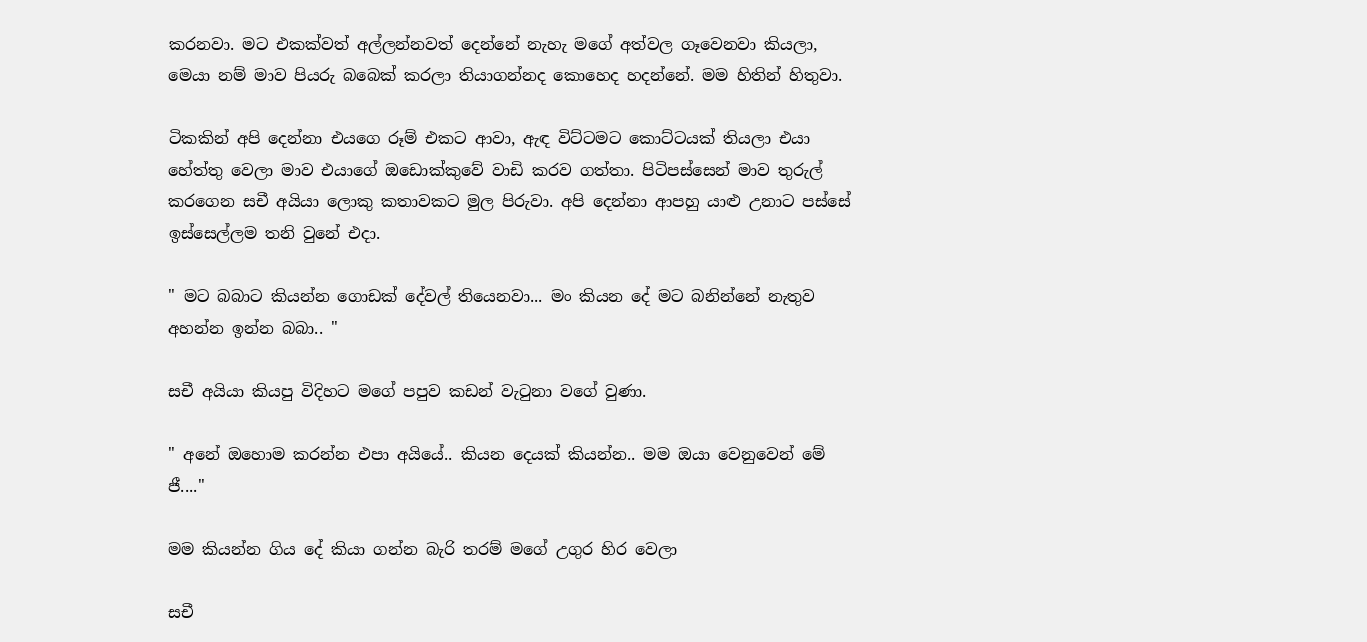කරනවා. මට එකක්වත් අල්ලන්නවත් දෙන්නේ නැහැ මගේ අත්වල ගෑවෙනවා කියලා, මෙයා නම් මාව පියරු බබෙක් කරලා තියාගන්නද කොහෙද හදන්නේ. මම හිතින් හිතුවා.

ටිකකින් අපි දෙන්නා එයගෙ රූම් එකට ආවා, ඇඳ විට්ටමට කොට්ටයක් තියලා එයා හේත්තු වෙලා මාව එයාගේ ඔඩොක්කුවේ වාඩි කරව ගත්තා. පිටිපස්සෙන් මාව තුරුල් කරගෙන සචී අයියා ලොකු කතාවකට මුල පිරුවා. අපි දෙන්නා ආපහු යාළු උනාට පස්සේ ඉස්සෙල්ලම තනි වුනේ එදා.

" මට බබාට කියන්න ගොඩක් දේවල් තියෙනවා... මං කියන දේ මට බනින්නේ නැතුව අහන්න ඉන්න බබා.. "

සචී අයියා කියපු විදිහට මගේ පපුව කඩන් වැටුනා වගේ වුණා.

" අනේ ඔහොම කරන්න එපා අයියේ.. කියන දෙයක් කියන්න.. මම ඔයා වෙනුවෙන් මේ ජී...."

මම කියන්න ගිය දේ කියා ගන්න බැරි තරම් මගේ උගුර හිර වෙලා

සචී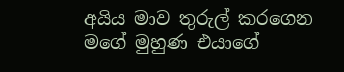අයිය මාව තුරුල් කරගෙන මගේ මුහුණ එයාගේ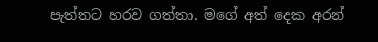පැත්තට හරව ගත්තා. මගේ අත් දෙක අරන්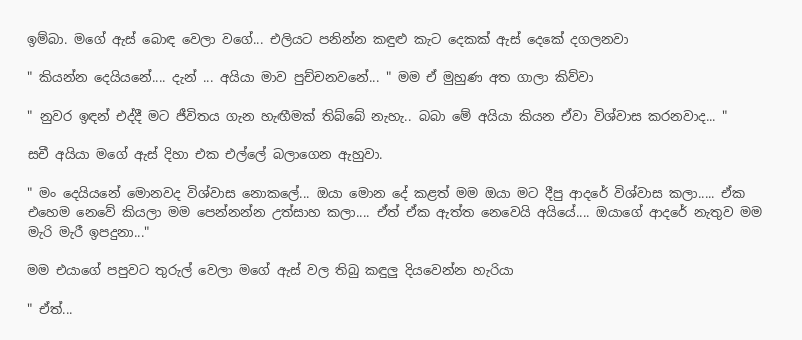ඉම්බා. මගේ ඇස් බොඳ වෙලා වගේ... එලියට පනින්න කඳුළු කැට දෙකක් ඇස් දෙකේ දගලනවා

" කියන්න දෙයියනේ.... දැන් ... අයියා මාව පුච්චනවනේ... " මම ඒ මුහුණ අත ගාලා කිව්වා

" නුවර ඉඳන් එද්දී මට ජීවිතය ගැන හැඟීමක් තිබ්බේ නැහැ.. බබා මේ අයියා කියන ඒවා විශ්වාස කරනවාද... "

සචී අයියා මගේ ඇස් දිහා එක එල්ලේ බලාගෙන ඇහුවා.

" මං දෙයියනේ මොනවද විශ්වාස නොකලේ... ඔයා මොන දේ කළත් මම ඔයා මට දීපු ආදරේ විශ්වාස කලා..... ඒක එහෙම නෙවේ කියලා මම පෙන්නන්න උත්සාහ කලා.... ඒත් ඒක ඇත්ත නෙවෙයි අයියේ.... ඔයාගේ ආදරේ නැතුව මම මැරි මැරී ඉපදුනා..."

මම එයාගේ පපුවට තුරුල් වෙලා මගේ ඇස් වල තිබු කඳුලු දියවෙන්න හැරියා

" ඒත්...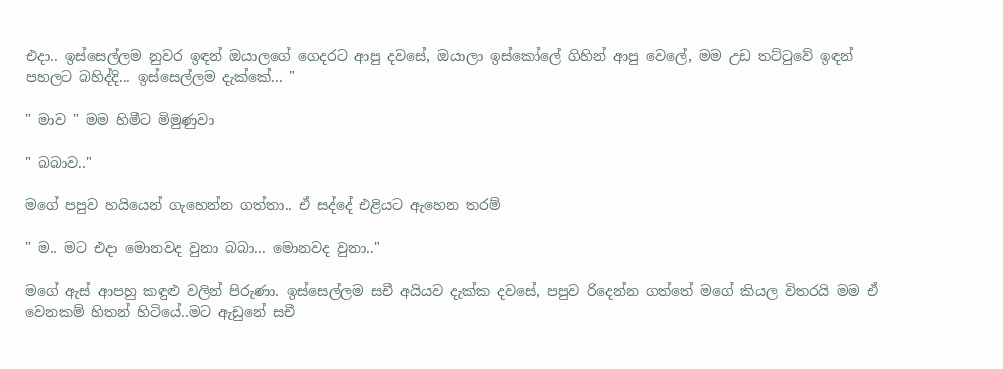එදා.. ඉස්සෙල්ලම නුවර ඉඳන් ඔයාලගේ ගෙදරට ආපු දවසේ, ඔයාලා ඉස්කෝලේ ගිහින් ආපු වෙලේ, මම උඩ තට්ටුවේ ඉඳන් පහලට බහිද්දි... ඉස්සෙල්ලම දැක්කේ... "

" මාව " මම හිමීට මිමුණුවා

" බබාව.."

මගේ පපුව හයියෙන් ගැහෙන්න ගත්තා.. ඒ සද්දේ එළියට ඇහෙන තරම්

" ම.. මට එදා මොනවද වුනා බබා... මොනවද වුනා.."

මගේ ඇස් ආපහු කඳුළු වලින් පිරුණා. ඉස්සෙල්ලම සචී අයියව දැක්ක දවසේ, පපුව රිදෙන්න ගත්තේ මගේ කියල විතරයි මම ඒ වෙනකම් හිතන් හිටියේ..මට ඇඩුනේ සචී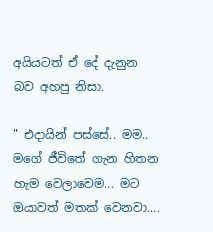අයියටත් ඒ දේ දැනුන බව අහපු නිසා.

" එදායින් පස්සේ.. මම.. මගේ ජීවිතේ ගැන හිතන හැම වෙලාවෙම... මට ඔයාවත් මතක් වෙනවා....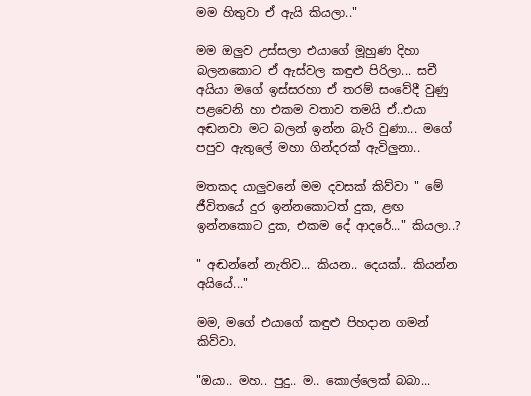මම හිතුවා ඒ ඇයි කියලා.."

මම ඔලුව උස්සලා එයාගේ මූහුණ දිහා බලනකොට ඒ ඇස්වල කඳුළු පිරිලා... සචී අයියා මගේ ඉස්සරහා ඒ තරම් සංවේදී වුණු පළවෙනි හා එකම වතාව තමයි ඒ..එයා අඬනවා මට බලන් ඉන්න බැරි වුණා... මගේ පපුව ඇතුලේ මහා ගින්දරක් ඇවිලුනා..

මතකද යාලුවනේ මම දවසක් කිව්වා " මේ ජීවිතයේ දුර ඉන්නකොටත් දුක, ළඟ ඉන්නකොට දුක, එකම දේ ආදරේ..." කියලා..?

" අඬන්නේ නැතිව... කියන.. දෙයක්.. කියන්න අයියේ..."

මම, මගේ එයාගේ කඳුළු පිහදාන ගමන් කිව්වා.

"ඔයා.. මහ.. පුදු.. ම.. කොල්ලෙක් බබා...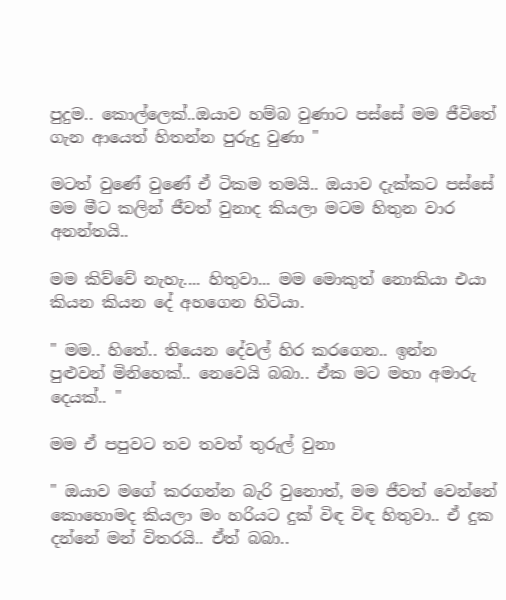පුදුම.. කොල්ලෙක්..ඔයාව හම්බ වුණාට පස්සේ මම ජීවිතේ ගැන ආයෙත් හිතන්න පුරුදු වුණා "

මටත් වුණේ වුණේ ඒ ටිකම තමයි.. ඔයාව දැක්කට පස්සේ මම මීට කලින් ජීවත් වුනාද කියලා මටම හිතුන වාර අනන්තයි..

මම කිව්වේ නැහැ.... හිතුවා... මම මොකුත් නොකියා එයා කියන කියන දේ අහගෙන හිටියා.

" මම.. හිතේ.. තියෙන දේවල් හිර කරගෙන.. ඉන්න පුළුවන් මිනිහෙක්.. නෙවෙයි බබා.. ඒක මට මහා අමාරු දෙයක්.. "

මම ඒ පපුවට තව තවත් තුරුල් වුනා

" ඔයාව මගේ කරගන්න බැරි වුනොත්, මම ජීවත් වෙන්නේ කොහොමද කියලා මං හරියට දුක් විඳ විඳ හිතුවා.. ඒ දුක දන්නේ මන් විතරයි.. ඒත් බබා..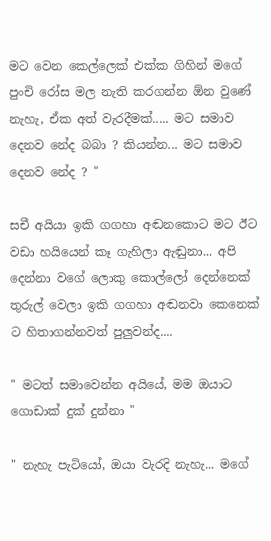මට වෙන කෙල්ලෙක් එක්ක ගිහින් මගේ පුංචි රෝස මල නැති කරගන්න ඕන වුණේ නැහැ, ඒක අත් වැරදීමක්..... මට සමාව දෙනව නේද බබා ? කියන්න... මට සමාව දෙනව නේද ? "

සචී අයියා ඉකි ගගහා අඬනකොට මට ඊට වඩා හයියෙන් කෑ ගැහිලා ඇඬුනා... අපි දෙන්නා වගේ ලොකු කොල්ලෝ දෙන්නෙක් තුරුල් වෙලා ඉකි ගගහා අඬනවා කෙනෙක් ට හිතාගන්නවත් පුලුවන්ද....

" මටත් සමාවෙන්න අයියේ, මම ඔයාට ගොඩාක් දුක් දුන්නා "

" නැහැ පැටියෝ, ඔයා වැරදි නැහැ... මගේ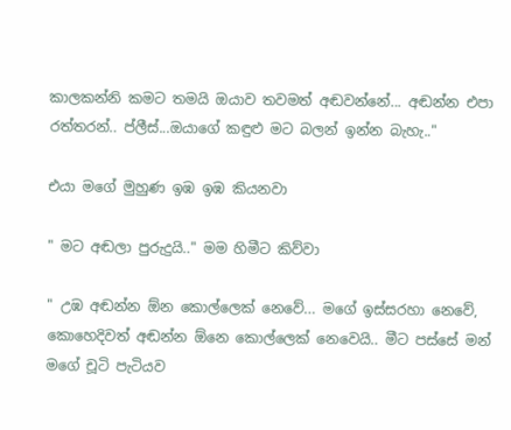කාලකන්නි කමට තමයි ඔයාව තවමත් අඬවන්නේ... අඬන්න එපා රත්තරන්.. ප්ලීස්...ඔයාගේ කඳුළු මට බලන් ඉන්න බැහැ.."

එයා මගේ මුහුණ ඉඹ ඉඹ කියනවා

" මට අඬලා පුරුදුයි.." මම හිමීට කිව්වා

" උඹ අඬන්න ඕන කොල්ලෙක් නෙවේ... මගේ ඉස්සරහා නෙවේ, කොහෙදිවත් අඬන්න ඕනෙ කොල්ලෙක් නෙවෙයි.. මීට පස්සේ මන් මගේ චූටි පැටියව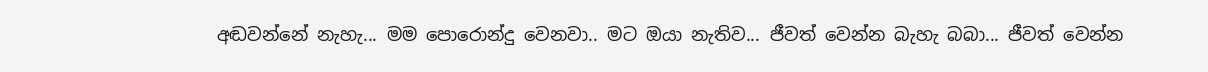අඬවන්නේ නැහැ... මම පොරොන්දු වෙනවා.. මට ඔයා නැතිව... ජීවත් වෙන්න බැහැ බබා... ජීවත් වෙන්න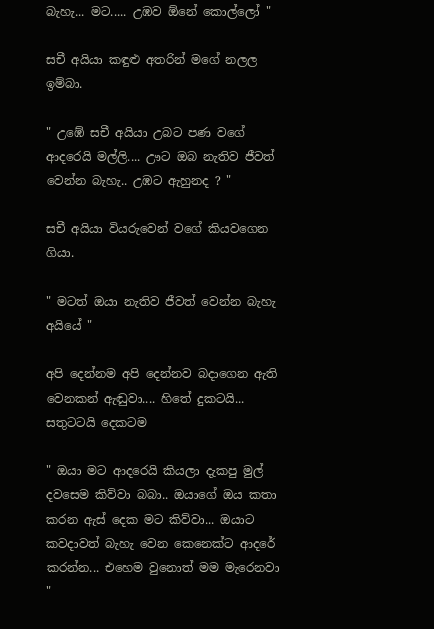බැහැ... මට..... උඹව ඕනේ කොල්ලෝ "

සචී අයියා කඳුළු අතරින් මගේ නලල ඉම්බා.

" උඹේ සචී අයියා උබට පණ වගේ ආදරෙයි මල්ලි.... ඌට ඔබ නැතිව ජීවත් වෙන්න බැහැ.. උඹට ඇහුනද ? "

සචී අයියා වියරුවෙන් වගේ කියවගෙන ගියා.

" මටත් ඔයා නැතිව ජීවත් වෙන්න බැහැ අයියේ "

අපි දෙන්නම අපි දෙන්නව බදාගෙන ඇති වෙනකන් ඇඬුවා.... හිතේ දුකටයි... සතුටටයි දෙකටම

" ඔයා මට ආදරෙයි කියලා දැකපු මුල් දවසෙම කිව්වා බබා.. ඔයාගේ ඔය කතා කරන ඇස් දෙක මට කිව්වා... ඔයාට කවදාවත් බැහැ වෙන කෙනෙක්ට ආදරේ කරන්න... එහෙම වුනොත් මම මැරෙනවා "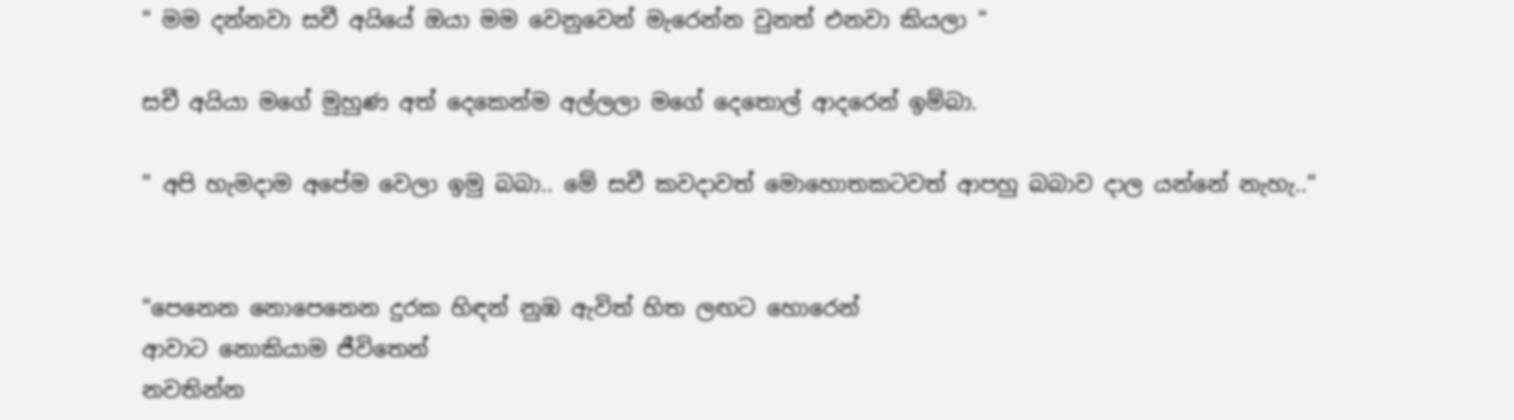" මම දන්නවා සචී අයියේ ඔයා මම වෙනුවෙන් මැරෙන්න වුනත් එනවා කියලා "

සචී අයියා මගේ මුහුණ අත් දෙකෙන්ම අල්ලලා මගේ දෙතොල් ආදරෙන් ඉම්බා.

" අපි හැමදාම අපේම වෙලා ඉමු බබා.. මේ සචී කවදාවත් මොහොතකටවත් ආපහු බබාව දාල යන්නේ නැහැ.."


"පෙනෙන නොපෙනෙන දුරක හිඳන් නුඹ ඇවිත් හිත ලඟට හොරෙන්
ආවාට නොකියාම ජීවිතෙන්
නවතින්න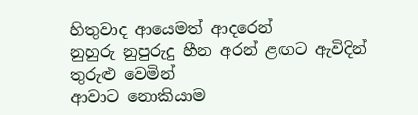හිතුවාද ආයෙමත් ආදරෙන්
නුහුරු නුපුරුදු හීන අරන් ළඟට ඇවිදින් තුරුළු වෙමින්
ආවාට නොකියාම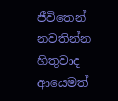ජීවිතෙන්
නවතින්න හිතුවාද ආයෙමත්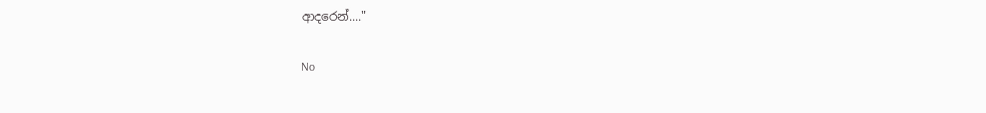ආදරෙන්...."

No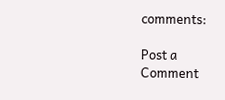comments:

Post a Comment